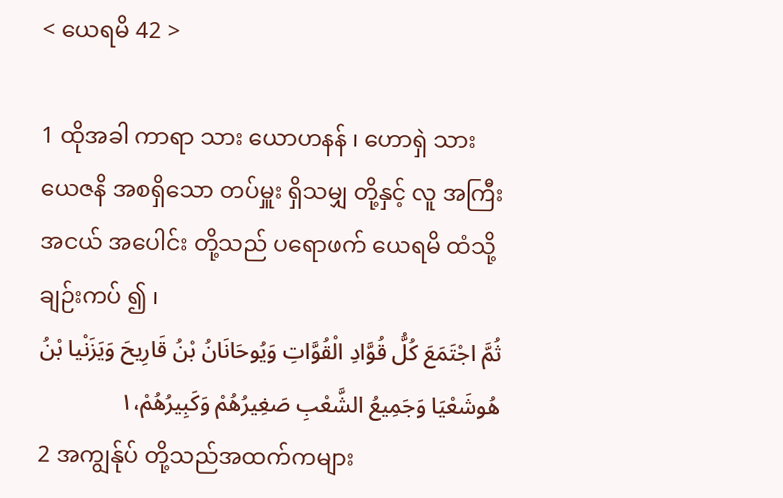< ယေရမိ 42 >

1 ထိုအခါ ကာရာ သား ယောဟနန် ၊ ဟောရှဲ သား ယေဇနိ အစရှိသော တပ်မှူး ရှိသမျှ တို့နှင့် လူ အကြီး အငယ် အပေါင်း တို့သည် ပရောဖက် ယေရမိ ထံသို့ ချဉ်းကပ် ၍ ၊
ثُمَّ اجْتَمَعَ كُلُّ قُوَّادِ الْقُوَّاتِ وَيُوحَانَانُ بْنُ قَارِيحَ وَيَزَنْيا بْنُ هُوشَعْيَا وَجَمِيعُ الشَّعْبِ صَغِيرُهُمْ وَكَبِيرُهُمْ،١
2 အကျွန်ုပ် တို့သည်အထက်ကများ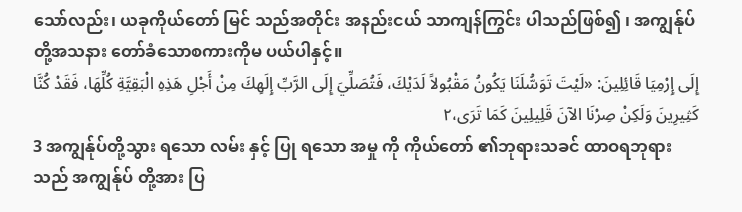သော်လည်း၊ ယခုကိုယ်တော် မြင် သည်အတိုင်း အနည်းငယ် သာကျန်ကြွင်း ပါသည်ဖြစ်၍ ၊ အကျွန်ုပ်တို့အသနား တော်ခံသောစကားကိုမ ပယ်ပါနှင့်။
إِلَى إِرْمِيَا قَائِلِينَ: «لَيْتَ تَوَسُّلَنَا يَكُونُ مَقْبُولاً لَدَيْكَ، فَتُصَلِّيَ إِلَى الرَّبِّ إِلَهِكَ مِنْ أَجْلِ هَذِهِ الْبَقِيَّةِ كُلِّهَا، فَقَدْ كُنَّا كَثِيرِينَ وَلَكِنْ صِرْنَا الآنَ قَلِيلِينَ كَمَا تَرَى،٢
3 အကျွန်ုပ်တို့သွား ရသော လမ်း နှင့် ပြု ရသော အမှု ကို ကိုယ်တော် ၏ဘုရားသခင် ထာဝရဘုရား သည် အကျွန်ုပ် တို့အား ပြ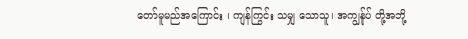တော်မူမည်အကြောင်း ၊ ကျန်ကြွင်း သမျှ သောသူ၊ အကျွန်ုပ် တို့အဘို့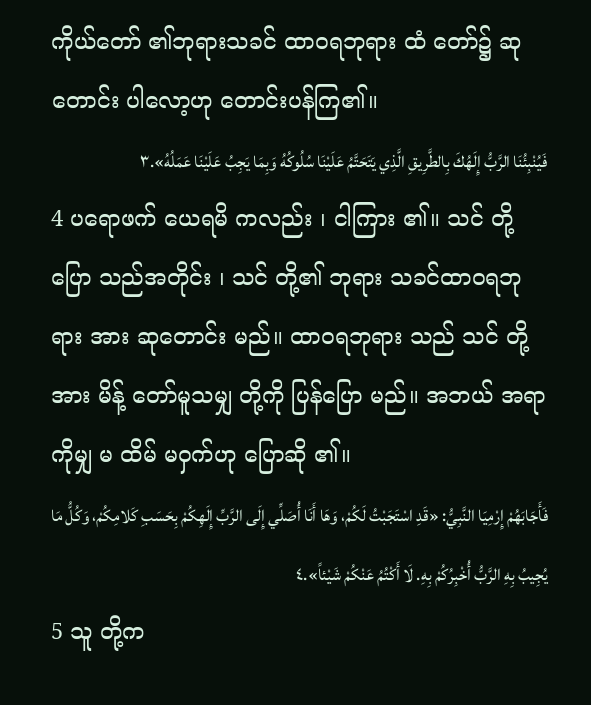ကိုယ်တော် ၏ဘုရားသခင် ထာဝရဘုရား ထံ တော်၌ ဆုတောင်း ပါလော့ဟု တောင်းပန်ကြ၏။
فَيُنْبِئُنَا الرَّبُّ إِلَهُكَ بِالطَّرِيقِ الَّذِي يَتَحَتَّمُ عَلَيْنَا سُلُوكُهُ وَبِمَا يَجِبُ عَلَيْنَا عَمَلُهُ».٣
4 ပရောဖက် ယေရမိ ကလည်း ၊ ငါကြား ၏။ သင် တို့ပြော သည်အတိုင်း ၊ သင် တို့၏ ဘုရား သခင်ထာဝရဘုရား အား ဆုတောင်း မည်။ ထာဝရဘုရား သည် သင် တို့အား မိန့် တော်မူသမျှ တို့ကို ပြန်ပြော မည်။ အဘယ် အရာကိုမျှ မ ထိမ် မဝှက်ဟု ပြောဆို ၏။
فَأَجَابَهُمْ إِرْمِيَا النَّبِيُّ: «قَدِ اسْتَجَبْتُ لَكُمْ، وَهَا أَنَا أُصَلِّي إِلَى الرَّبِّ إِلَهِكُمْ بِحَسَبِ كَلامِكُمْ، وَكُلُّ مَا يُجِيبُ بِهِ الرَّبُّ أُخْبِرُكُمْ بِهِ. لَا أَكْتُمُ عَنْكُمْ شَيْئاً».٤
5 သူ တို့က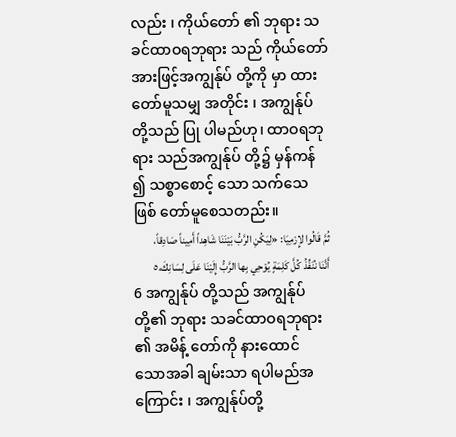လည်း ၊ ကိုယ်တော် ၏ ဘုရား သခင်ထာဝရဘုရား သည် ကိုယ်တော်အားဖြင့်အကျွန်ုပ် တို့ကို မှာ ထားတော်မူသမျှ အတိုင်း ၊ အကျွန်ုပ်တို့သည် ပြု ပါမည်ဟု၊ ထာဝရဘုရား သည်အကျွန်ုပ် တို့၌ မှန်ကန် ၍ သစ္စာစောင့် သော သက်သေ ဖြစ် တော်မူစေသတည်း။
ثُمَّ قَالُوا لإِرْمِيَا: «لِيَكُنِ الرَّبُّ بَيْنَنَا شَاهِداً أَمِيناً صَادِقاً، أَنَّنَا نُنَفِّذُ كُلَّ كَلِمَةٍ يُوْحِي بِها الرَّبُّ إِلَيْنَا عَلَى لِسَانِكَ،٥
6 အကျွန်ုပ် တို့သည် အကျွန်ုပ် တို့၏ ဘုရား သခင်ထာဝရဘုရား ၏ အမိန့် တော်ကို နားထောင် သောအခါ ချမ်းသာ ရပါမည်အကြောင်း ၊ အကျွန်ုပ်တို့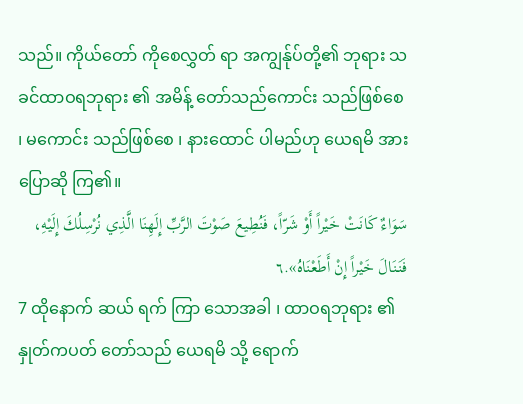သည်။ ကိုယ်တော် ကိုစေလွှတ် ရာ အကျွန်ုပ်တို့၏ ဘုရား သခင်ထာဝရဘုရား ၏ အမိန့် တော်သည်ကောင်း သည်ဖြစ်စေ ၊ မကောင်း သည်ဖြစ်စေ ၊ နားထောင် ပါမည်ဟု ယေရမိ အား ပြောဆို ကြ၏။
سَوَاءٌ كَانَتْ خَيْراً أَوْ شَرّاً، فَنُطِيعَ صَوْتَ الرَّبِّ إِلَهِنَا الَّذِي نُرْسِلُكَ إِلَيْهِ، فَنَنَالَ خَيْراً إِنْ أَطَعْنَاهُ».٦
7 ထိုနောက် ဆယ် ရက် ကြာ သောအခါ ၊ ထာဝရဘုရား ၏ နှုတ်ကပတ် တော်သည် ယေရမိ သို့ ရောက်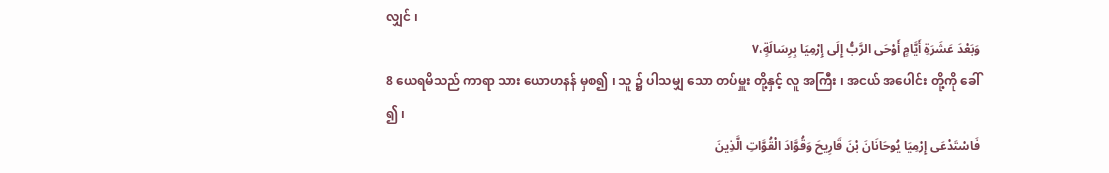လျှင် ၊
وَبَعْدَ عَشَرَةِ أَيَّامٍ أَوْحَى الرَّبُّ إِلَى إِرْمِيَا بِرِسَالَةٍ،٧
8 ယေရမိသည် ကာရာ သား ယောဟနန် မှစ၍ ၊ သူ ၌ ပါသမျှ သော တပ်မှူး တို့နှင့် လူ အကြီး ၊ အငယ် အပေါင်း တို့ကို ခေါ် ၍ ၊
فَاسْتَدْعَى إِرْمِيَا يُوحَانَانَ بْنَ قَارِيحَ وَقُوَّادَ الْقُوَّاتِ الَّذِينَ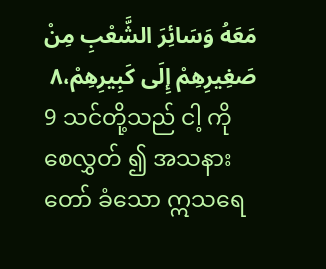مَعَهُ وَسَائِرَ الشَّعْبِ مِنْ صَغِيرِهِمْ إِلَى كَبِيرِهِمْ،٨
9 သင်တို့သည် ငါ့ ကို စေလွှတ် ၍ အသနား တော် ခံသော ဣသရေ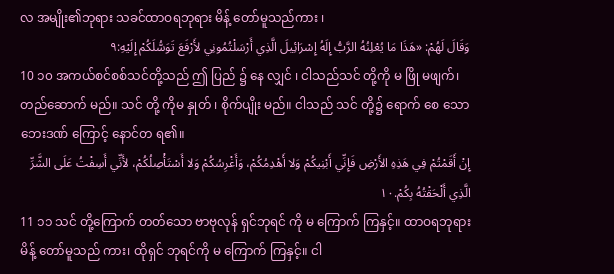လ အမျိုး၏ဘုရား သခင်ထာဝရဘုရား မိန့် တော်မူသည်ကား ၊
وَقَالَ لَهُمْ: «هَذَا مَا يُعْلِنُهُ الرَّبُّ إِلَهُ إِسْرَائِيلَ الَّذِي أَرْسَلْتُمُونِي لأَرْفَعَ تَوَسُّلَكُمْ إِلَيْهِ:٩
10 ၁၀ အကယ်စင်စစ်သင်တို့သည် ဤ ပြည် ၌ နေ လျှင် ၊ ငါသည်သင် တို့ကို မ ဖြို မဖျက်၊ တည်ဆောက် မည်။ သင် တို့ ကိုမ နှုတ် ၊ စိုက်ပျိုး မည်။ ငါသည် သင် တို့၌ ရောက် စေ သော ဘေးဒဏ် ကြောင့် နောင်တ ရ၏။
إِنْ أَقَمْتُمْ فِي هَذِهِ الأَرْضِ فَإِنِّي أَبْنِيكُمْ وَلا أَهْدِمُكُمْ، وَأَغْرِسُكُمْ وَلا أَسْتَأْصِلُكُمْ، لأَنِّي أَسِفْتُ عَلَى الشَّرِّ الَّذِي أَلْحَقْتُهُ بِكُمْ.١٠
11 ၁၁ သင် တို့ကြောက် တတ်သော ဗာဗုလုန် ရှင်ဘုရင် ကို မ ကြောက် ကြနှင့်။ ထာဝရဘုရား မိန့် တော်မူသည် ကား၊ ထိုရှင် ဘုရင်ကို မ ကြောက် ကြနှင့်။ ငါ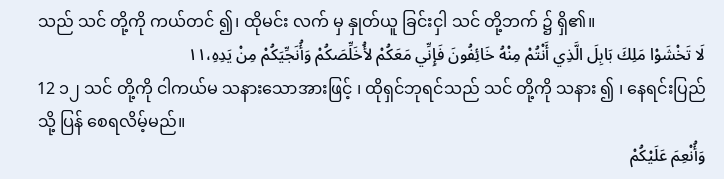သည် သင် တို့ကို ကယ်တင် ၍၊ ထိုမင်း လက် မှ နှုတ်ယူ ခြင်းငှါ သင် တို့ဘက် ၌ ရှိ၏။
لَا تَخْشَوْا مَلِكَ بَابِلَ الَّذِي أَنْتُمْ مِنْهُ خَائِفُونَ فَإِنِّي مَعَكُمْ لأُخَلِّصَكُمْ وَأُنَجِّيَكُمْ مِنْ يَدِهِ،١١
12 ၁၂ သင် တို့ကို ငါကယ်မ သနားသောအားဖြင့် ၊ ထိုရှင်ဘုရင်သည် သင် တို့ကို သနား ၍ ၊ နေရင်းပြည် သို့ ပြန် စေရလိမ့်မည်။
وَأُنْعِمَ عَلَيْكُمْ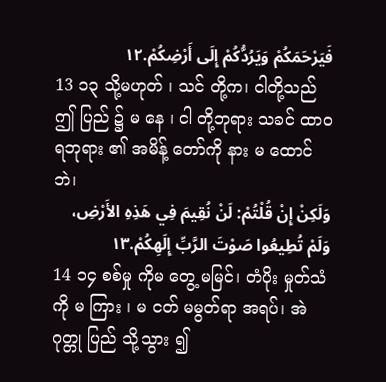فَيَرْحَمَكُمْ وَيَرُدُّكُمْ إِلَى أَرْضِكُمْ.١٢
13 ၁၃ သို့မဟုတ် ၊ သင် တို့က၊ ငါတို့သည်ဤ ပြည် ၌ မ နေ ၊ ငါ တို့ဘုရား သခင် ထာဝရဘုရား ၏ အမိန့် တော်ကို နား မ ထောင်ဘဲ၊
وَلَكِنْ إِنْ قُلْتُمْ: لَنْ نُقِيمَ فِي هَذِهِ الأَرْضِ، وَلَمْ تُطِيعُوا صَوْتَ الرَّبِّ إِلَهِكُمْ.١٣
14 ၁၄ စစ်မှု ကိုမ တွေ့ မမြင်၊ တံပိုး မှုတ်သံ ကို မ ကြား ၊ မ ငတ် မမွတ်ရာ အရပ်၊ အဲဂုတ္တု ပြည် သို့သွား ၍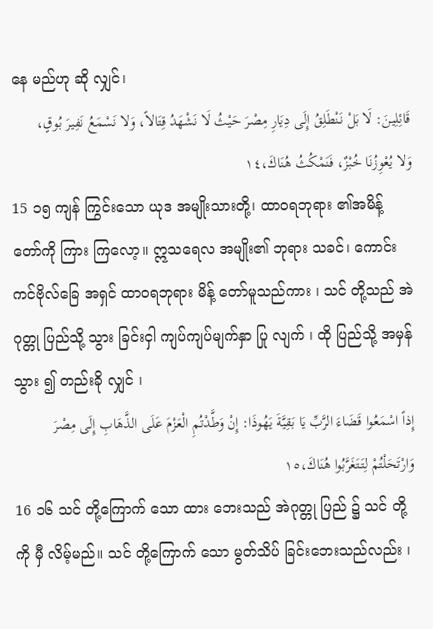နေ မည်ဟု ဆို လျှင်၊
قَائِلِينَ: لَا بَلْ نَنْطَلِقُ إِلَى دِيَارِ مِصْرَ حَيْثُ لَا نَشْهَدُ قِتَالاً، وَلا نَسْمَعُ نَفِيرَ بُوقٍ، وَلا يُعْوِزُنَا خُبْزٌ، فَنَمْكُثُ هُنَاكَ،١٤
15 ၁၅ ကျန် ကြွင်းသော ယုဒ အမျိုးသားတို့၊ ထာဝရဘုရား ၏အမိန့် တော်ကို ကြား ကြလော့။ ဣသရေလ အမျိုး၏ ဘုရား သခင်၊ ကောင်းကင်ဗိုလ်ခြေ အရှင် ထာဝရဘုရား မိန့် တော်မူသည်ကား ၊ သင် တို့သည် အဲဂုတ္တု ပြည်သို့ သွား ခြင်းငှါ ကျပ်ကျပ်မျက်နှာ ပြု လျက် ၊ ထို ပြည်သို့ အမှန်သွား ၍ တည်းခို လျှင် ၊
إِذاً اسْمَعُوا قَضَاءَ الرَّبِّ يَا بَقِيَّةَ يَهُوذَا: إِنْ وَطَّدْتُمِ الْعَزْمَ عَلَى الذَّهَابِ إِلَى مِصْرَ وَارْتَحَلْتُمْ لِتَتَغَرَّبُوا هُنَاكَ،١٥
16 ၁၆ သင် တို့ကြောက် သော ထား ဘေးသည် အဲဂုတ္တု ပြည် ၌ သင် တို့ကို မှီ လိမ့်မည်။ သင် တို့ကြောက် သော မွတ်သိပ် ခြင်းဘေးသည်လည်း ၊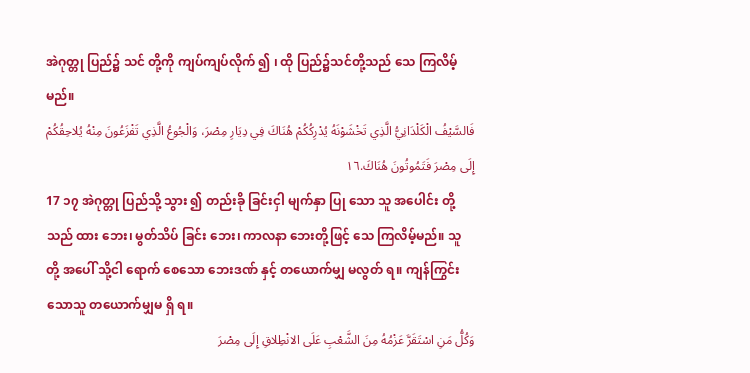အဲဂုတ္တု ပြည်၌ သင် တို့ကို ကျပ်ကျပ်လိုက် ၍ ၊ ထို ပြည်၌သင်တို့သည် သေ ကြလိမ့်မည်။
فَالسَّيْفُ الْكَلْدَانِيُّ الَّذِي تَخْشَوْنَهُ يُدْرِكُكُمْ هُنَاكَ فِي دِيَارِ مِصْرَ، وَالْجُوعُ الَّذِي تَفْزَعُونَ مِنْهُ يُلاحِقُكُمْ إِلَى مِصْرَ فَتَمُوتُونَ هُنَاكَ.١٦
17 ၁၇ အဲဂုတ္တု ပြည်သို့ သွား ၍ တည်းခို ခြင်းငှါ မျက်နှာ ပြု သော သူ အပေါင်း တို့သည် ထား ဘေး၊ မွတ်သိပ် ခြင်း ဘေး၊ ကာလနာ ဘေးတို့ဖြင့် သေ ကြလိမ့်မည်။ သူ တို့ အပေါ် သို့ငါ ရောက် စေသော ဘေးဒဏ် နှင့် တယောက်မျှ မလွတ် ရ။ ကျန်ကြွင်း သောသူ တယောက်မျှမ ရှိ ရ။
وَكُلُّ مَنِ اسْتَقَرَّ عَزْمُهُ مِنَ الشَّعْبِ عَلَى الانْطِلاقِ إِلَى مِصْرَ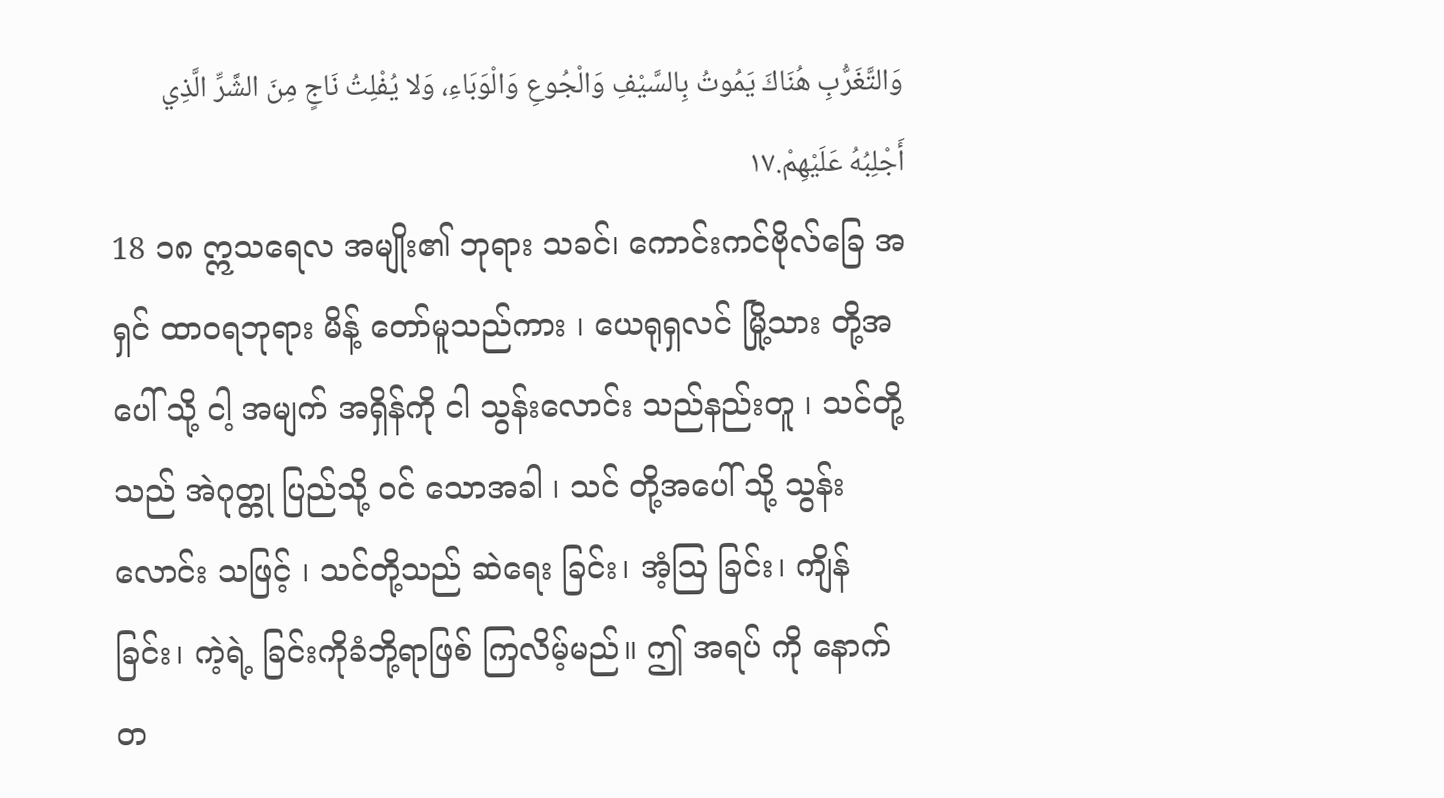وَالتَّغَرُّبِ هُنَاكَ يَمُوتُ بِالسَّيْفِ وَالْجُوعِ وَالْوَبَاءِ، وَلا يُفْلِتُ نَاجٍ مِنَ الشَّرِّ الَّذِي أَجْلِبُهُ عَلَيْهِمْ.١٧
18 ၁၈ ဣသရေလ အမျိုး၏ ဘုရား သခင်၊ ကောင်းကင်ဗိုလ်ခြေ အရှင် ထာဝရဘုရား မိန့် တော်မူသည်ကား ၊ ယေရုရှလင် မြို့သား တို့အပေါ် သို့ ငါ့ အမျက် အရှိန်ကို ငါ သွန်းလောင်း သည်နည်းတူ ၊ သင်တို့သည် အဲဂုတ္တု ပြည်သို့ ဝင် သောအခါ ၊ သင် တို့အပေါ် သို့ သွန်းလောင်း သဖြင့် ၊ သင်တို့သည် ဆဲရေး ခြင်း၊ အံ့ဩ ခြင်း၊ ကျိန် ခြင်း၊ ကဲ့ရဲ့ ခြင်းကိုခံဘို့ရာဖြစ် ကြလိမ့်မည်။ ဤ အရပ် ကို နောက် တ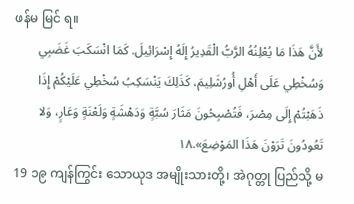ဖန်မ မြင် ရ။
لأَنَّ هَذَا مَا يُعْلِنُهُ الرَّبُّ الْقَدِيرُ إِلَهُ إِسْرَائِيلَ. كَمَا انْسَكَبَ غَضَبِي وَسُخْطِي عَلَى أَهْلِ أُورُشَلِيمَ، كَذَلِكَ يَنْسَكِبُ سُخْطِي عَلَيْكُمْ إِذَا ذَهَبْتُمْ إِلَى مِصْرَ، فَتُصْبِحُونَ مَثَارَ سُبَّةٍ وَدَهْشَةٍ وَلَعْنَةٍ وَعَارٍ، وَلا تَعُودُونَ تَرَوْنَ هَذَا المَوْضِعَ».١٨
19 ၁၉ ကျန်ကြွင်း သောယုဒ အမျိုးသားတို့၊ အဲဂုတ္တု ပြည်သို့ မ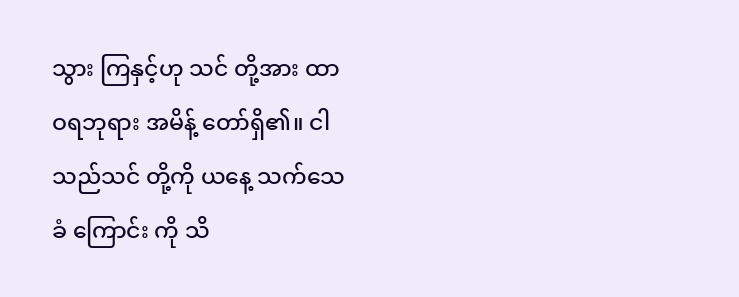သွား ကြနှင့်ဟု သင် တို့အား ထာဝရဘုရား အမိန့် တော်ရှိ၏။ ငါသည်သင် တို့ကို ယနေ့ သက်သေခံ ကြောင်း ကို သိ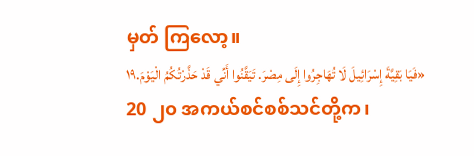မှတ် ကြလော့။
«فَيَا بَقِيَّةَ إِسْرَائِيلَ لَا تُهَاجِرُوا إِلَى مِصْرَ. تَيَقَّنُوا أَنِّي قَدْ حَذَّرْتُكُمُ الْيَوْمَ.١٩
20 ၂၀ အကယ်စင်စစ်သင်တို့က၊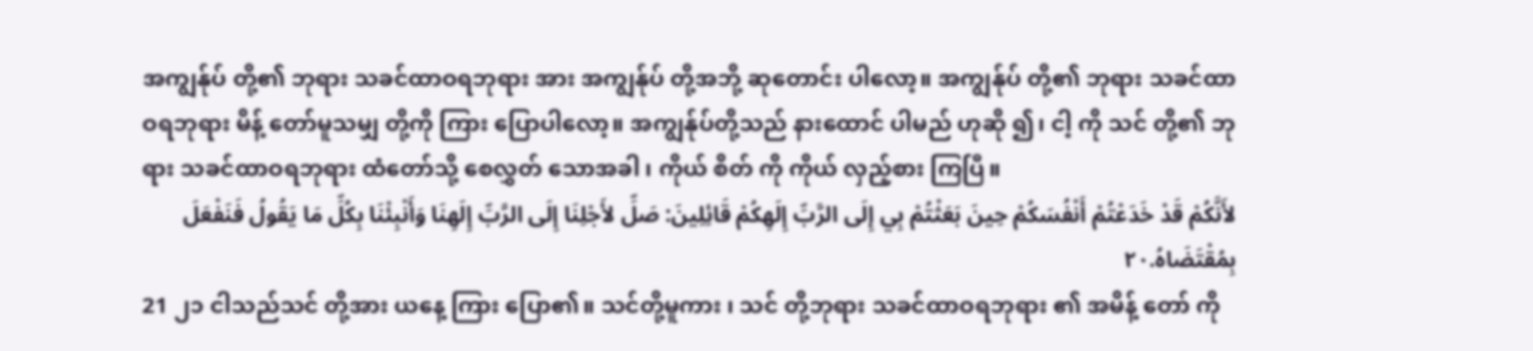အကျွန်ုပ် တို့၏ ဘုရား သခင်ထာဝရဘုရား အား အကျွန်ုပ် တို့အဘို့ ဆုတောင်း ပါလော့။ အကျွန်ုပ် တို့၏ ဘုရား သခင်ထာဝရဘုရား မိန့် တော်မူသမျှ တို့ကို ကြား ပြောပါလော့။ အကျွန်ုပ်တို့သည် နားထောင် ပါမည် ဟုဆို ၍၊ ငါ့ ကို သင် တို့၏ ဘုရား သခင်ထာဝရဘုရား ထံတော်သို့ စေလွှတ် သောအခါ ၊ ကိုယ် စိတ် ကို ကိုယ် လှည့်စား ကြပြီ။
لأَنَّكُمْ قَدْ خَدَعْتُمْ أَنْفُسَكُمْ حِينَ بَعَثْتُمْ بِي إِلَى الرَّبِّ إِلَهِكُمْ قَائِلِينَ: صَلِّ لأَجْلِنَا إِلَى الرَّبِّ إِلَهِنَا وَأَنْبِئْنَا بِكُلِّ مَا يَقُولُ فَنَفْعَلَ بِمُقْتَضَاهُ.٢٠
21 ၂၁ ငါသည်သင် တို့အား ယနေ့ ကြား ပြော၏။ သင်တို့မူကား ၊ သင် တို့ဘုရား သခင်ထာဝရဘုရား ၏ အမိန့် တော် ကို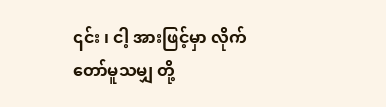၎င်း ၊ ငါ့ အားဖြင့်မှာ လိုက်တော်မူသမျှ တို့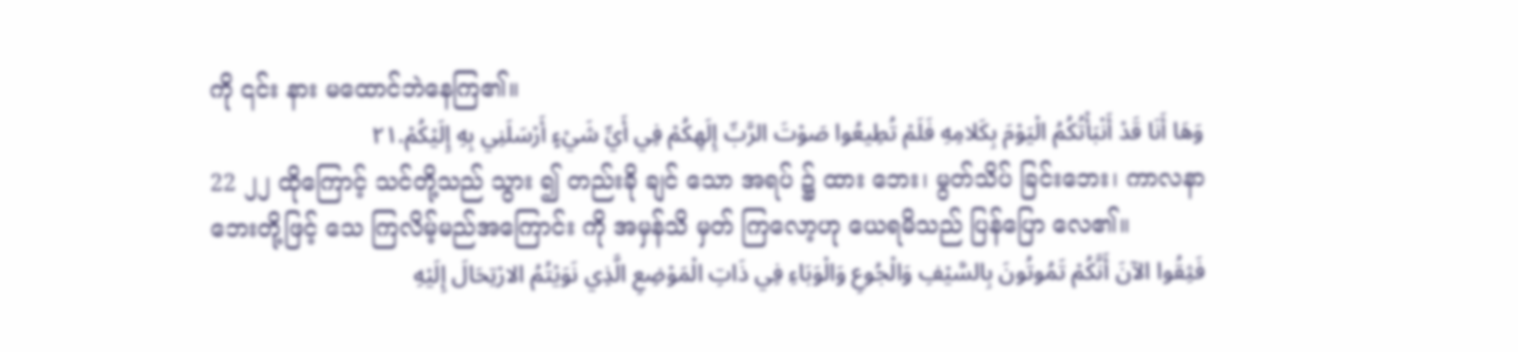ကို ၎င်း နား မထောင်ဘဲနေကြ၏။
وَهَا أَنَا قَدْ أَنْبَأْتُكُمُ الْيَوْمَ بِكَلامِهِ فَلَمْ تُطِيعُوا صَوْتَ الرَّبِّ إِلَهِكُمْ فِي أَيِّ شَيْءٍ أَرْسَلَنِي بِهِ إِلَيْكُمْ.٢١
22 ၂၂ ထိုကြောင့် သင်တို့သည် သွား ၍ တည်းခို ချင် သော အရပ် ၌ ထား ဘေး၊ မွတ်သိပ် ခြင်းဘေး၊ ကာလနာ ဘေးတို့ဖြင့် သေ ကြလိမ့်မည်အကြောင်း ကို အမှန်သိ မှတ် ကြလော့ဟု ယေရမိသည် ပြန်ပြော လေ၏။
فَثِقُوا الآنَ أَنَّكُمْ تَمُوتُونَ بِالسَّيْفِ وَالْجُوعِ وَالْوَبَاءِ فِي ذَاتِ الْمَوْضِعِ الَّذِي نَوَيْتُمُ الارْتِحَالَ إِلَيْهِ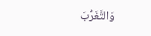وَالتَّغَرُّبَ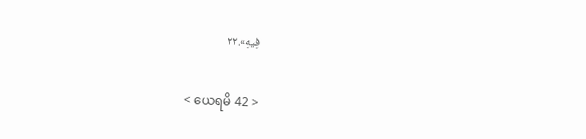فِيهِ».٢٢

< ယေရမိ 42 >